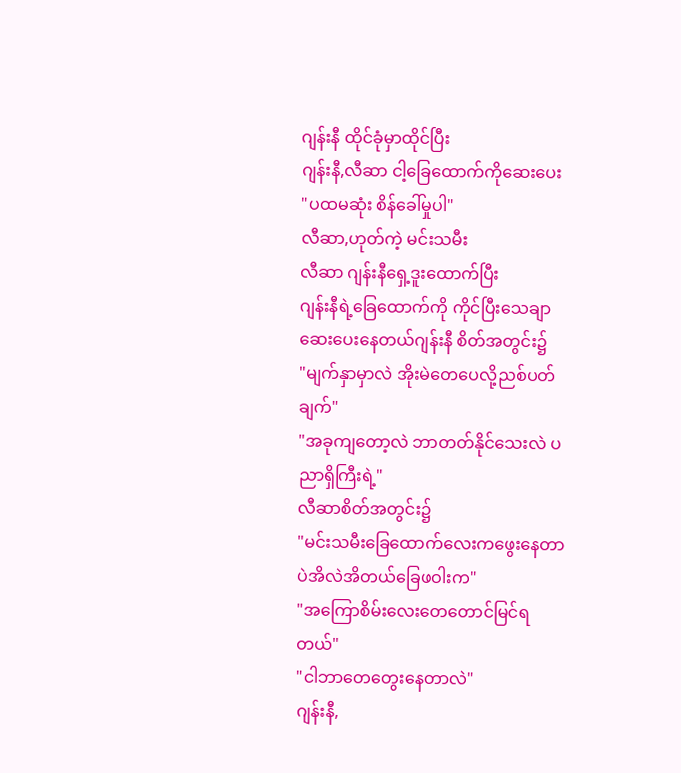ဂျန်းနီ ထိုင်ခုံမှာထိုင်ပြီး
ဂျန်းနီ,လီဆာ ငါ့ခြေထောက်ကိုဆေးပေး
"ပထမဆုံး စိန်ခေါ်မှုပါ"
လီဆာ,ဟုတ်ကဲ့ မင်းသမီး
လီဆာ ဂျန်းနီရှေ့ဒူးထောက်ပြီး
ဂျန်းနီရဲ့ခြေထောက်ကို ကိုင်ပြီးသေချာဆေးပေးနေတယ်ဂျန်းနီ စိတ်အတွင်း၌
"မျက်နှာမှာလဲ အိုးမဲတေပေလို့ညစ်ပတ်ချက်"
"အခုကျတော့လဲ ဘာတတ်နိုင်သေးလဲ ပညာရှိကြီးရဲ့"
လီဆာစိတ်အတွင်း၌
"မင်းသမီးခြေထောက်လေးကဖွေးနေတာပဲအိလဲအိတယ်ခြေဖဝါးက"
"အကြောစိမ်းလေးတေတောင်မြင်ရတယ်"
"ငါဘာတေတွေးနေတာလဲ"
ဂျန်းနီ,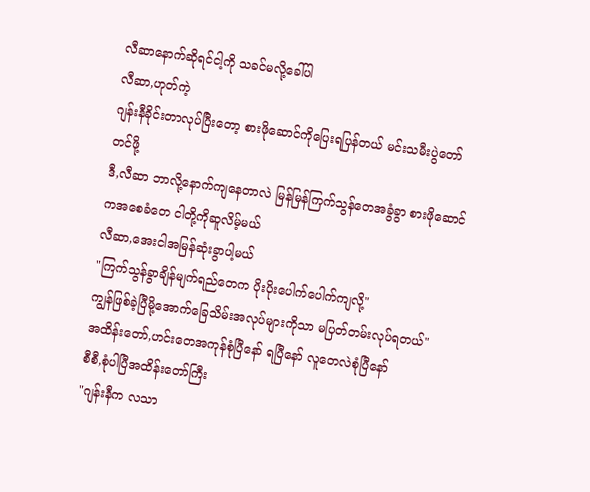လီဆာနောက်ဆိုရင်ငါ့ကို သခင်မလို့ခေါ်ပါ
လီဆာ,ဟုတ်ကဲ့
ဂျန်းနီခိုင်းတာလုပ်ပြီးတော့ စားဖိုဆောင်ကိုပြေးရပြန်တယ် မင်းသမီးပွဲတော်တင်ဖို့
ဒီ,လီဆာ ဘာလို့နောက်ကျနေတာလဲ မြန်မြန်ကြက်သွန်တေအခွံခွာ စားဖိုဆောင်ကအစေခံတေ ငါတို့ကိုဆူလိမ့်မယ်
လီဆာ,အေးငါအမြန်ဆုံးခွာပါ့မယ်
"ကြက်သွန်ခွာချိန်မျက်ရည်တေက ပိုးပိုးပေါက်ပေါက်ကျလို့"
ကျွန်ဖြစ်ခဲ့ပြီမို့အောက်ခြေသိမ်းအလုပ်များကိုသာ မပြတ်တမ်းလုပ်ရတယ်"
အထိန်းတော်,ဟင်းတေအကုန်စုံပြီနော် ရပြီနော် လူတေလဲစုံပြီနော်
စီစီ,စုံပါပြီအထိန်းတော်ကြီး
"ဂျန်းနီက လသာ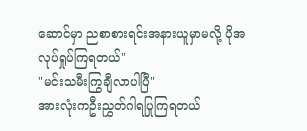ဆောင်မှာ ညစာစားရင်းအနားယူမှာမလို့ ပိုအလုပ်ရှုပ်ကြရတယ်"
"မင်းသမီးကြွချီလာပါပြီ"
အားလုံးကဦးညွှတ်ဂါရပြုကြရတယ်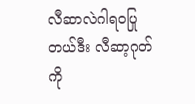လီဆာလဲဂါရ၀ပြုတယ်ဒီး လီဆာ့ဂုတ်ကို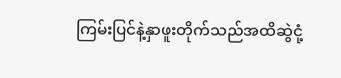ကြမ်းပြင်နဲ့နှာဖူးတိုက်သည်အထိဆွဲငုံ့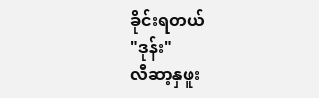ခိုင်းရတယ်
"ဒုန်း"
လီဆာ့နှဖူး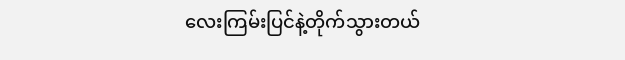လေးကြမ်းပြင်နဲ့တိုက်သွားတယ်